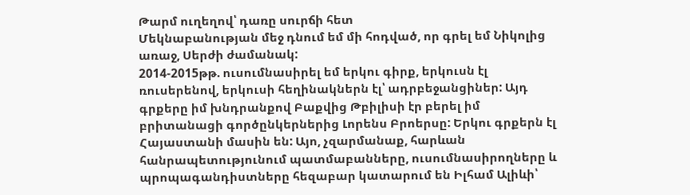Թարմ ուղեղով՝ դառը սուրճի հետ
Մեկնաբանության մեջ դնում եմ մի հոդված, որ գրել եմ Նիկոլից առաջ, Սերժի ժամանակ:
2014-2015թթ. ուսումնասիրել եմ երկու գիրք, երկուսն էլ ռուսերենով, երկուսի հեղինակներն էլ՝ ադրբեջանցիներ: Այդ գրքերը իմ խնդրանքով Բաքվից Թբիլիսի էր բերել իմ բրիտանացի գործընկերներից Լորենս Բրոերսը: Երկու գրքերն էլ Հայաստանի մասին են: Այո, չզարմանաք, հարևան հանրապետությունում պատմաբանները, ուսումնասիրողները և պրոպագանդիստները հեզաբար կատարում են Իլհամ Ալիևի՝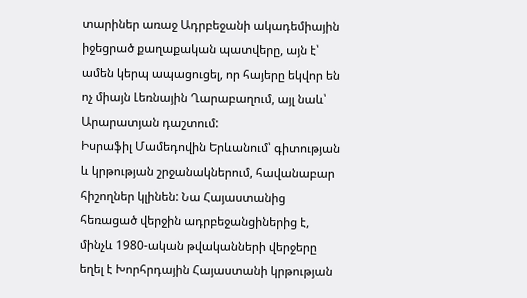տարիներ առաջ Ադրբեջանի ակադեմիային իջեցրած քաղաքական պատվերը, այն է՝ ամեն կերպ ապացուցել, որ հայերը եկվոր են ոչ միայն Լեռնային Ղարաբաղում, այլ նաև՝ Արարատյան դաշտում:
Իսրաֆիլ Մամեդովին Երևանում՝ գիտության և կրթության շրջանակներում, հավանաբար հիշողներ կլինեն: Նա Հայաստանից հեռացած վերջին ադրբեջանցիներից է, մինչև 1980-ական թվականների վերջերը եղել է Խորհրդային Հայաստանի կրթության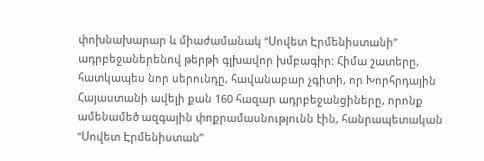փոխնախարար և միաժամանակ “Սովետ Էրմենիստանի” ադրբեջաներենով թերթի գլխավոր խմբագիր: Հիմա շատերը, հատկապես նոր սերունդը, հավանաբար չգիտի, որ Խորհրդային Հայաստանի ավելի քան 160 հազար ադրբեջանցիները, որոնք ամենամեծ ազգային փոքրամասնությունն էին, հանրապետական “Սովետ Էրմենիստան”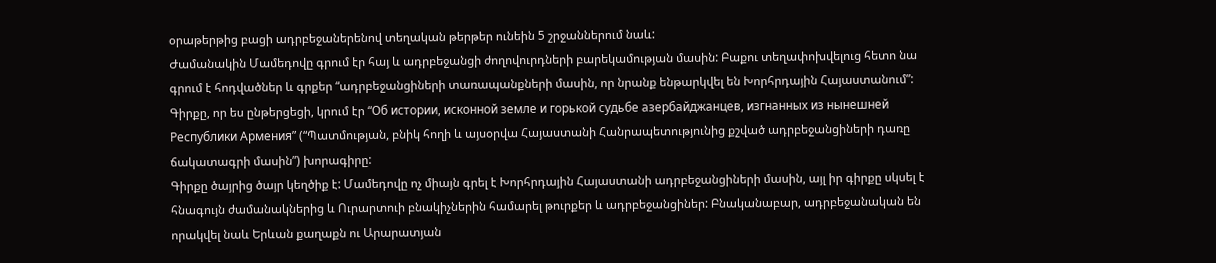օրաթերթից բացի ադրբեջաներենով տեղական թերթեր ունեին 5 շրջաններում նաև:
Ժամանակին Մամեդովը գրում էր հայ և ադրբեջանցի ժողովուրդների բարեկամության մասին: Բաքու տեղափոխվելուց հետո նա գրում է հոդվածներ և գրքեր “ադրբեջանցիների տառապանքների մասին, որ նրանք ենթարկվել են Խորհրդային Հայաստանում”: Գիրքը, որ ես ընթերցեցի, կրում էր “Об истории, исконной земле и горькой судьбе азербайджанцев, изгнанных из нынешней Республики Армения” (“Պատմության, բնիկ հողի և այսօրվա Հայաստանի Հանրապետությունից քշված ադրբեջանցիների դառը ճակատագրի մասին”) խորագիրը:
Գիրքը ծայրից ծայր կեղծիք է: Մամեդովը ոչ միայն գրել է Խորհրդային Հայաստանի ադրբեջանցիների մասին, այլ իր գիրքը սկսել է հնագույն ժամանակներից և Ուրարտուի բնակիչներին համարել թուրքեր և ադրբեջանցիներ: Բնականաբար, ադրբեջանական են որակվել նաև Երևան քաղաքն ու Արարատյան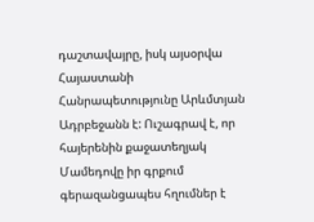դաշտավայրը, իսկ այսօրվա Հայաստանի Հանրապետությունը Արևմտյան Ադրբեջանն է: Ուշագրավ է, որ հայերենին քաջատեղյակ Մամեդովը իր գրքում գերազանցապես հղումներ է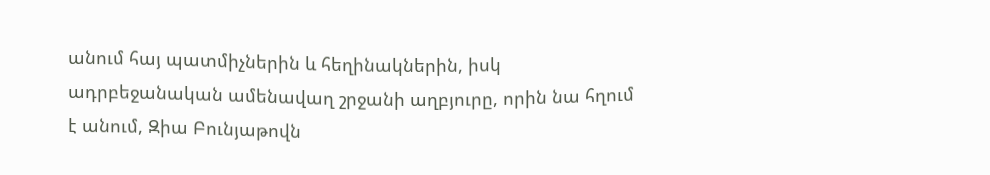անում հայ պատմիչներին և հեղինակներին, իսկ ադրբեջանական ամենավաղ շրջանի աղբյուրը, որին նա հղում է անում, Զիա Բունյաթովն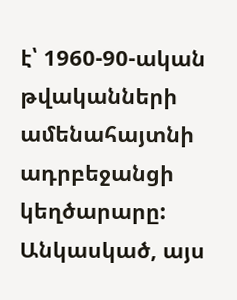է՝ 1960-90-ական թվականների ամենահայտնի ադրբեջանցի կեղծարարը:
Անկասկած, այս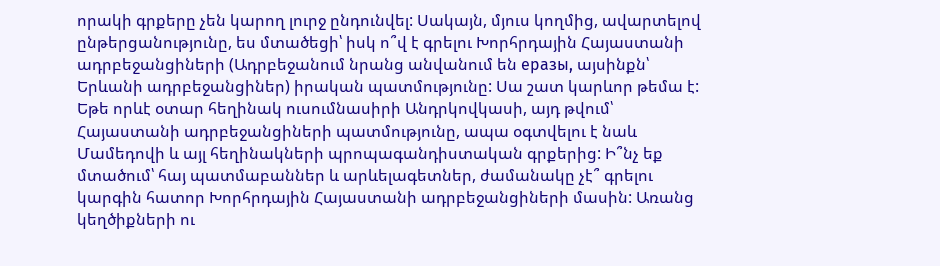որակի գրքերը չեն կարող լուրջ ընդունվել: Սակայն, մյուս կողմից, ավարտելով ընթերցանությունը, ես մտածեցի՝ իսկ ո՞վ է գրելու Խորհրդային Հայաստանի ադրբեջանցիների (Ադրբեջանում նրանց անվանում են еразы, այսինքն՝ Երևանի ադրբեջանցիներ) իրական պատմությունը: Սա շատ կարևոր թեմա է: Եթե որևէ օտար հեղինակ ուսումնասիրի Անդրկովկասի, այդ թվում՝ Հայաստանի ադրբեջանցիների պատմությունը, ապա օգտվելու է նաև Մամեդովի և այլ հեղինակների պրոպագանդիստական գրքերից: Ի՞նչ եք մտածում՝ հայ պատմաբաններ և արևելագետներ, ժամանակը չէ՞ գրելու կարգին հատոր Խորհրդային Հայաստանի ադրբեջանցիների մասին: Առանց կեղծիքների ու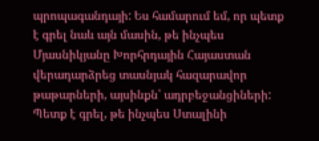պրոպագանդայի: Ես համարում եմ, որ պետք է գրել նաև այն մասին, թե ինչպես Մյասնիկյանը Խորհրդային Հայաստան վերադարձրեց տասնյակ հազարավոր թաթարների, այսինքն՝ ադրբեջանցիների: Պետք է գրել, թե ինչպես Ստալինի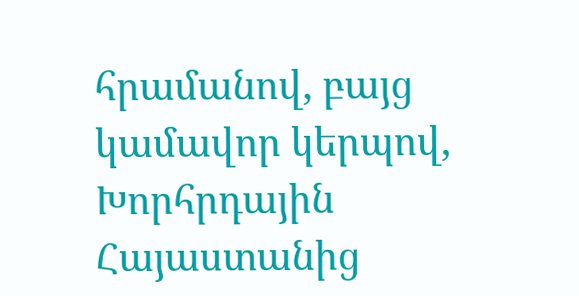հրամանով, բայց կամավոր կերպով, Խորհրդային Հայաստանից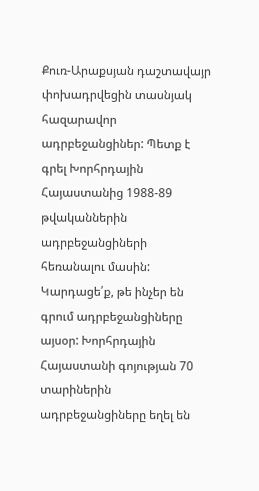Քուռ-Արաքսյան դաշտավայր փոխադրվեցին տասնյակ հազարավոր ադրբեջանցիներ: Պետք է գրել Խորհրդային Հայաստանից 1988-89 թվականներին ադրբեջանցիների հեռանալու մասին: Կարդացե՛ք, թե ինչեր են գրում ադրբեջանցիները այսօր: Խորհրդային Հայաստանի գոյության 70 տարիներին ադրբեջանցիները եղել են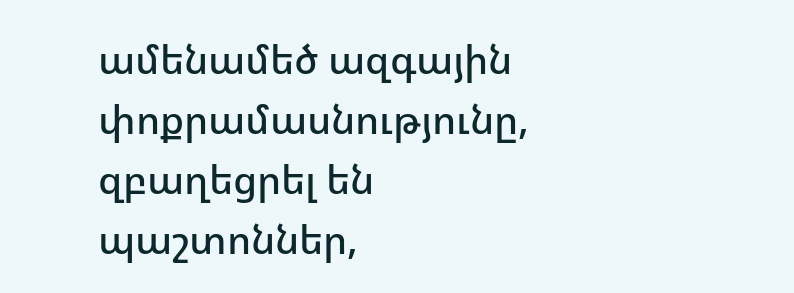ամենամեծ ազգային փոքրամասնությունը, զբաղեցրել են պաշտոններ,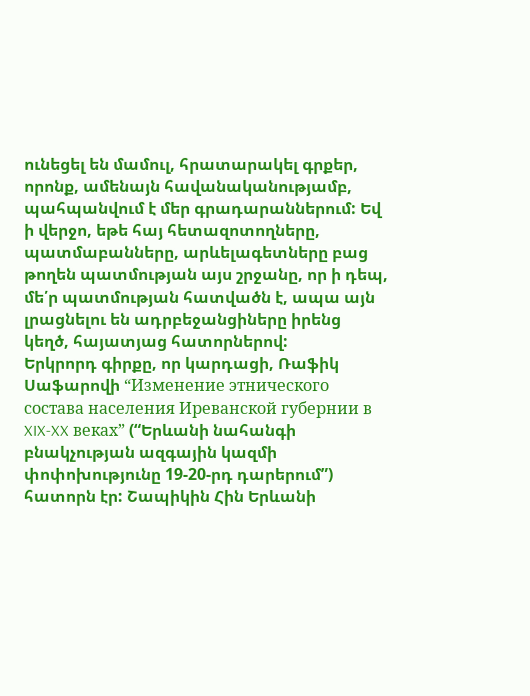ունեցել են մամուլ, հրատարակել գրքեր, որոնք, ամենայն հավանականությամբ, պահպանվում է մեր գրադարաններում: Եվ ի վերջո, եթե հայ հետազոտողները, պատմաբանները, արևելագետները բաց թողեն պատմության այս շրջանը, որ ի դեպ, մե՛ր պատմության հատվածն է, ապա այն լրացնելու են ադրբեջանցիները իրենց կեղծ, հայատյաց հատորներով:
Երկրորդ գիրքը, որ կարդացի, Ռաֆիկ Սաֆարովի “Изменение этнического состава населения Иреванской губернии в XIX-XX веках” (“Երևանի նահանգի բնակչության ազգային կազմի փոփոխությունը 19-20-րդ դարերում”) հատորն էր: Շապիկին Հին Երևանի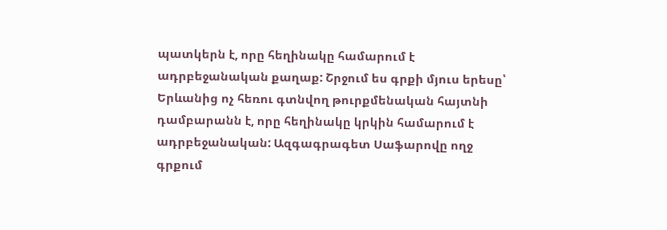պատկերն է, որը հեղինակը համարում է ադրբեջանական քաղաք: Շրջում ես գրքի մյուս երեսը՝ Երևանից ոչ հեռու գտնվող թուրքմենական հայտնի դամբարանն է, որը հեղինակը կրկին համարում է ադրբեջանական: Ազգագրագետ Սաֆարովը ողջ գրքում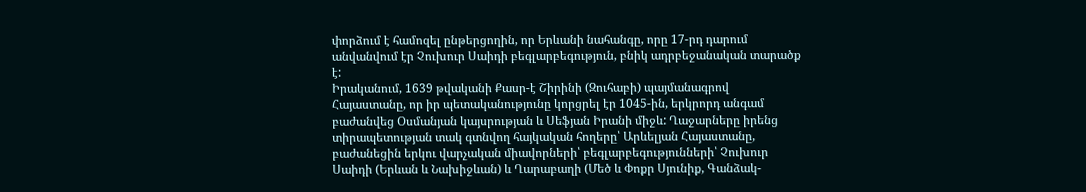փորձում է համոզել ընթերցողին, որ Երևանի նահանգը, որը 17-րդ դարում անվանվում էր Չուխուր Սաիդի բեգլարբեգություն, բնիկ ադրբեջանական տարածք է:
Իրականում, 1639 թվականի Քասր-է Շիրինի (Զուհաբի) պայմանագրով Հայաստանը, որ իր պետականությունը կորցրել էր 1045-ին, երկրորդ անգամ բաժանվեց Օսմանյան կայսրության և Սեֆյան Իրանի միջև: Ղաջարները իրենց տիրապետության տակ գտնվող հայկական հողերը՝ Արևելյան Հայաստանը, բաժանեցին երկու վարչական միավորների՝ բեգլարբեգությունների՝ Չուխուր Սաիդի (Երևան և Նախիջևան) և Ղարաբաղի (Մեծ և Փոքր Սյունիք, Գանձակ-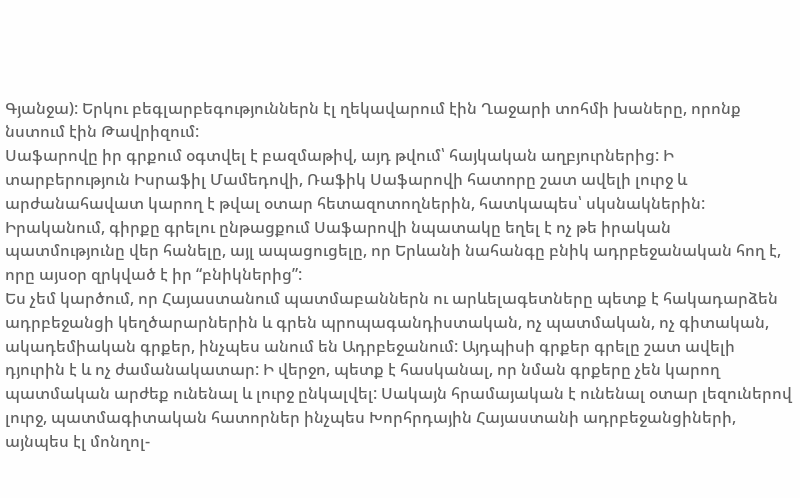Գյանջա): Երկու բեգլարբեգություններն էլ ղեկավարում էին Ղաջարի տոհմի խաները, որոնք նստում էին Թավրիզում:
Սաֆարովը իր գրքում օգտվել է բազմաթիվ, այդ թվում՝ հայկական աղբյուրներից: Ի տարբերություն Իսրաֆիլ Մամեդովի, Ռաֆիկ Սաֆարովի հատորը շատ ավելի լուրջ և արժանահավատ կարող է թվալ օտար հետազոտողներին, հատկապես՝ սկսնակներին: Իրականում, գիրքը գրելու ընթացքում Սաֆարովի նպատակը եղել է ոչ թե իրական պատմությունը վեր հանելը, այլ ապացուցելը, որ Երևանի նահանգը բնիկ ադրբեջանական հող է, որը այսօր զրկված է իր “բնիկներից”:
Ես չեմ կարծում, որ Հայաստանում պատմաբաններն ու արևելագետները պետք է հակադարձեն ադրբեջանցի կեղծարարներին և գրեն պրոպագանդիստական, ոչ պատմական, ոչ գիտական, ակադեմիական գրքեր, ինչպես անում են Ադրբեջանում: Այդպիսի գրքեր գրելը շատ ավելի դյուրին է և ոչ ժամանակատար: Ի վերջո, պետք է հասկանալ, որ նման գրքերը չեն կարող պատմական արժեք ունենալ և լուրջ ընկալվել: Սակայն հրամայական է ունենալ օտար լեզուներով լուրջ, պատմագիտական հատորներ ինչպես Խորհրդային Հայաստանի ադրբեջանցիների, այնպես էլ մոնղոլ-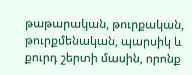թաթարական, թուրքական, թուրքմենական, պարսիկ և քուրդ շերտի մասին, որոնք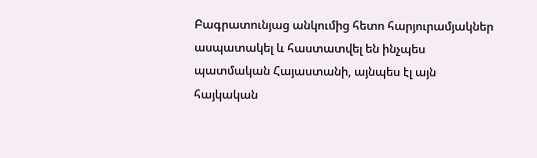Բագրատունյաց անկումից հետո հարյուրամյակներ ասպատակել և հաստատվել են ինչպես պատմական Հայաստանի, այնպես էլ այն հայկական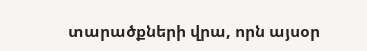տարածքների վրա, որն այսօր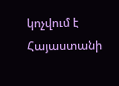կոչվում է Հայաստանի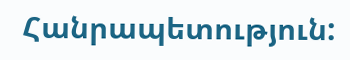Հանրապետություն: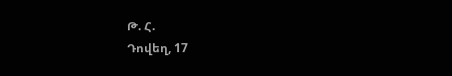Թ. Հ.
Դովեղ, 17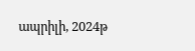ապրիլի, 2024թ